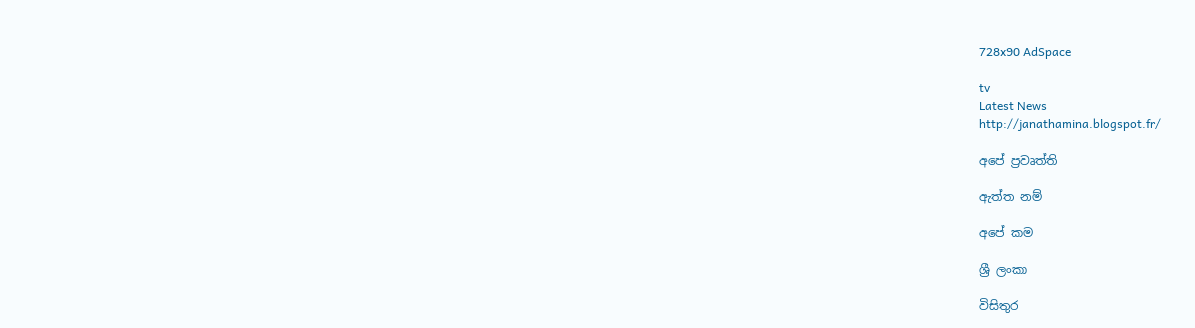728x90 AdSpace

tv
Latest News
http://janathamina.blogspot.fr/

අපේ ප්‍රවෘත්ති

ඇත්ත නම්

අපේ කම

ශ්‍රී ලංකා

විසිතුර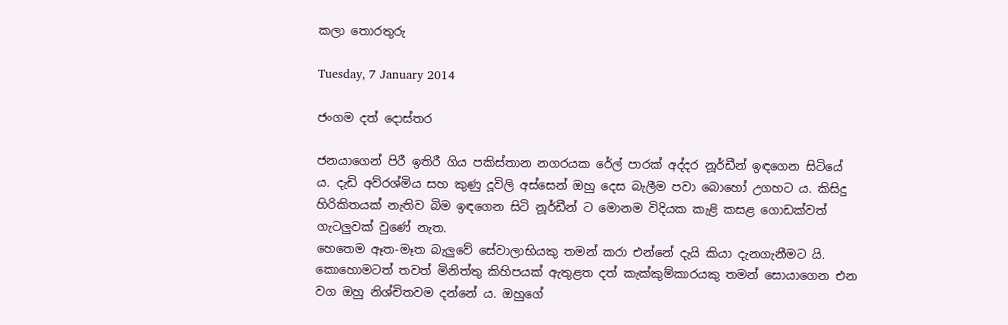කලා තොරතුරු

Tuesday, 7 January 2014

ජංගම දත් දොස්තර

ජනයාගෙන් පිරී ඉතිරී ගිය පකිස්තාන නගරයක රේල් පාරක් අද්දර නූර්ඩීන් ඉඳගෙන සිටියේ ය. දැඩි අව්රශ්මිය සහ කුණු දූවිලි අස්සෙන් ඔහු දෙස බැලීම පවා බොහෝ උගහට ය. කිසිදු හිරිකිතයක් නැතිව බිම ඉඳගෙන සිටි නූර්ඩීන් ට මොනම විදියක කැළි කසළ ගොඩක්වත් ගැටලුවක් වුණේ නැත.
හෙතෙම ඈත-මෑත බැලුවේ සේවාලාභියකු තමන් කරා එන්නේ දැයි කියා දැනගැනීමට යි. කොහොමටත් තවත් මිනිත්තු කිහිපයක් ඇතුළත දත් කැක්කුම්කාරයකු තමන් සොයාගෙන එන වග ඔහු නිශ්චිතවම දන්නේ ය. ඔහුගේ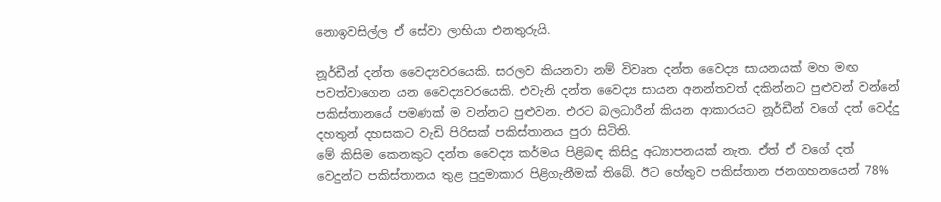නොඉවසිල්ල ඒ සේවා ලාභියා එනතුරුයි.

නූර්ඩීන් දන්ත වෛද්‍යවරයෙකි. සරලව කියනවා නම් විවෘත දන්ත වෛද්‍ය සායනයක් මහ මඟ පවත්වාගෙන යන වෛද්‍යවරයෙකි. එවැනි දන්ත වෛද්‍ය සායන අනන්තවත් දකින්නට පුළුවන් වන්නේ පකිස්තානයේ පමණක් ම වන්නට පුළුවන. එරට බලධාරීන් කියන ආකාරයට නූර්ඩීන් වගේ දත් වෙද්දු දහතුන් දහසකට වැඩි පිරිසක් පකිස්තානය පුරා සිටිති.
මේ කිසිම කෙනකුට දන්ත වෛද්‍ය කර්මය පිළිබඳ කිසිදු අධ්‍යාපනයක් නැත. ඒත් ඒ වගේ දත් වෙදුන්ට පකිස්තානය තුළ පුදුමාකාර පිළිගැනීමක් තිබේ. ඊට හේතුව පකිස්තාන ජනගහනයෙන් 78%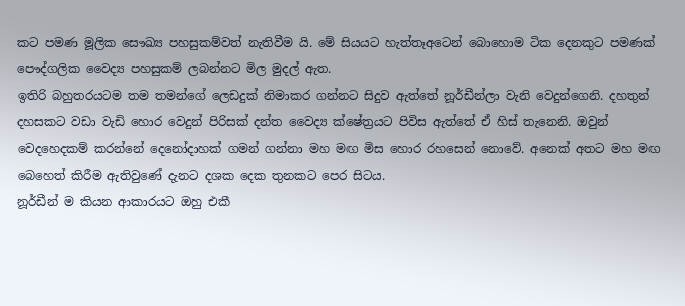කට පමණ මූලික සෞඛ්‍ය පහසුකම්වත් නැතිවීම යි. මේ සියයට හැත්තෑඅටෙන් බොහොම ටික දෙනකුට පමණක් පෞද්ගලික වෛද්‍ය පහසුකම් ලබන්නට මිල මුදල් ඇත.
ඉතිරි බහුතරයටම තම තමන්ගේ ලෙඩදුක් නිමාකර ගන්නට සිදුව ඇත්තේ නූර්ඩීන්ලා වැනි වෙදුන්ගෙනි. දහතුන් දහසකට වඩා වැඩි හොර වෙදුන් පිරිසක් දන්ත වෛද්‍ය ක්ෂේත්‍රයට පිවිස ඇත්තේ ඒ හිස් තැනෙනි. ඔවුන් වෙදහෙදකම් කරන්නේ දෙනෝදාහක් ගමන් ගන්නා මහ මඟ මිස හොර රහසෙන් නොවේ. අනෙක් අතට මහ මඟ බෙහෙත් කිරීම ඇතිවුණේ දැනට දශක දෙක තුනකට පෙර සිටය.
නූර්ඩීන් ම කියන ආකාරයට ඔහු එකී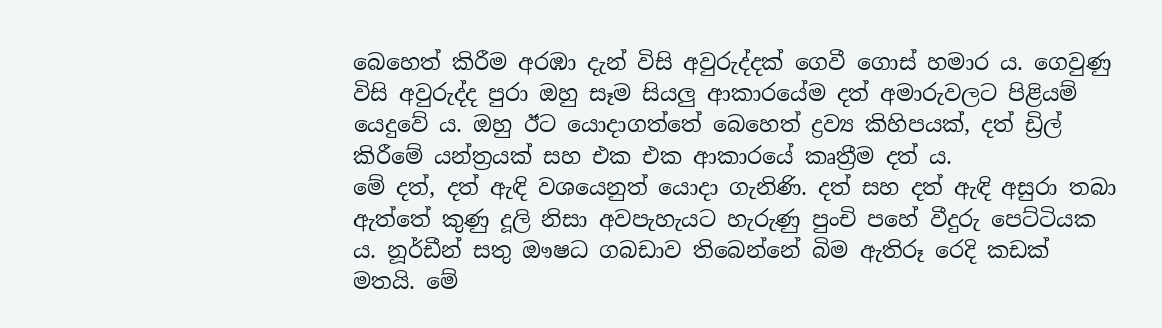බෙහෙත් කිරීම අරඹා දැන් විසි අවුරුද්දක් ගෙවී ගොස් හමාර ය. ගෙවුණු විසි අවුරුද්ද පුරා ඔහු සෑම සියලු ආකාරයේම දත් අමාරුවලට පිළියම් යෙදුවේ ය. ඔහු ඊට යොදාගත්තේ බෙහෙත් ද්‍රව්‍ය කිහිපයක්, දත් ඩ්‍රිල් කිරීමේ යන්ත්‍රයක් සහ එක එක ආකාරයේ කෘත්‍රීම දත් ය.
මේ දත්, දත් ඇඳි වශයෙනුත් යොදා ගැනිණි. දත් සහ දත් ඇඳි අසුරා තබා ඇත්තේ කුණු දූලි නිසා අවපැහැයට හැරුණු පුංචි පහේ වීදුරු පෙට්ටියක ය. නූර්ඩීන් සතු ඖෂධ ගබඩාව තිබෙන්නේ බිම ඇතිරූ රෙදි කඩක් මතයි. මේ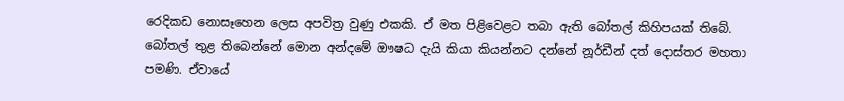රෙදිකඩ නොසෑහෙන ලෙස අපවිත්‍ර වුණු එකකි. ඒ මත පිළිවෙළට තබා ඇති බෝතල් කිහිපයක් තිබේ.
බෝතල් තුළ තිබෙන්නේ මොන අන්දමේ ඖෂධ දැයි කියා කියන්නට දන්නේ නූර්ඩීන් දත් දොස්තර මහතා පමණි. ඒවායේ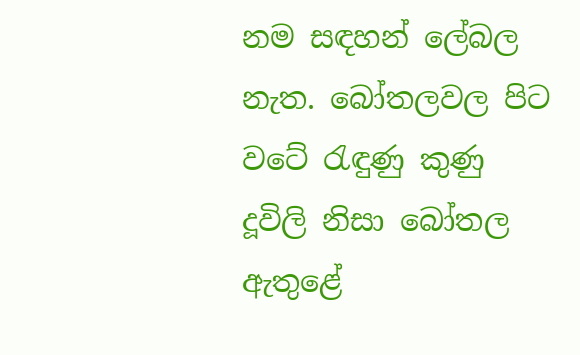නම සඳහන් ලේබල නැත. බෝතලවල පිට වටේ රැඳුණු කුණු දූවිලි නිසා බෝතල ඇතුළේ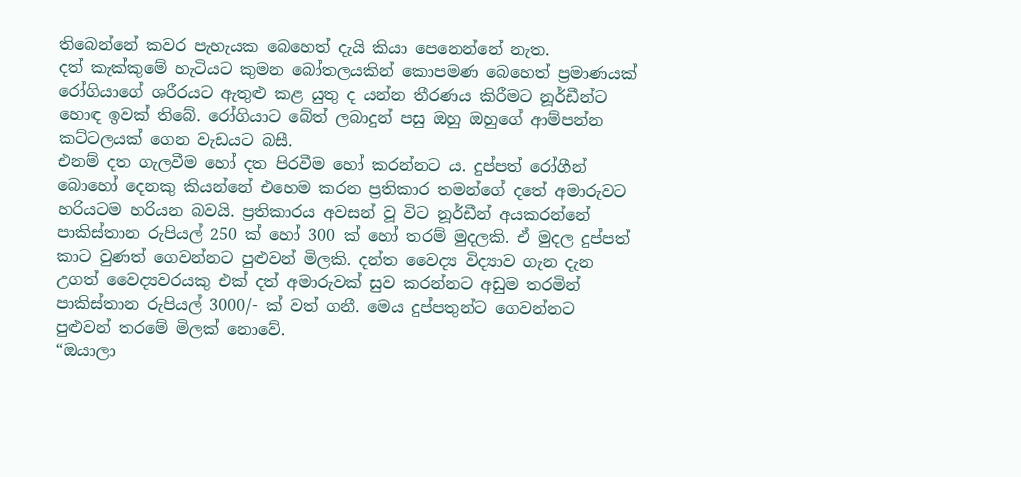තිබෙන්නේ කවර පැහැයක බෙහෙත් දැයි කියා පෙනෙන්නේ නැත.
දත් කැක්කුමේ හැටියට කුමන බෝතලයකින් කොපමණ බෙහෙත් ප්‍රමාණයක් රෝගියාගේ ශරීරයට ඇතුළු කළ යුතු ද යන්න තීරණය කිරීමට නූර්ඩීන්ට හොඳ ඉවක් තිබේ. රෝගියාට බේත් ලබාදුන් පසු ඔහු ඔහුගේ ආම්පන්න කට්ටලයක් ගෙන වැඩයට බසී.
එනම් දත ගැලවීම හෝ දත පිරවීම හෝ කරන්නට ය. දුප්පත් රෝගීන් බොහෝ දෙනකු කියන්නේ එහෙම කරන ප්‍රතිකාර තමන්ගේ දතේ අමාරුවට හරියටම හරියන බවයි. ප්‍රතිකාරය අවසන් වූ විට නූර්ඩීන් අයකරන්නේ පාකිස්තාන රුපියල් 250 ක් හෝ 300 ක් හෝ තරම් මුදලකි. ඒ මුදල දුප්පත් කාට වුණත් ගෙවන්නට පුළුවන් මිලකි. දන්ත වෛද්‍ය විද්‍යාව ගැන දැන උගත් වෛද්‍යවරයකු එක් දත් අමාරුවක් සුව කරන්නට අඩුම තරමින් පාකිස්තාන රුපියල් 3000/- ක් වත් ගනී. මෙය දුප්පතුන්ට ගෙවන්නට පුළුවන් තරමේ මිලක් නොවේ.
“ඔයාලා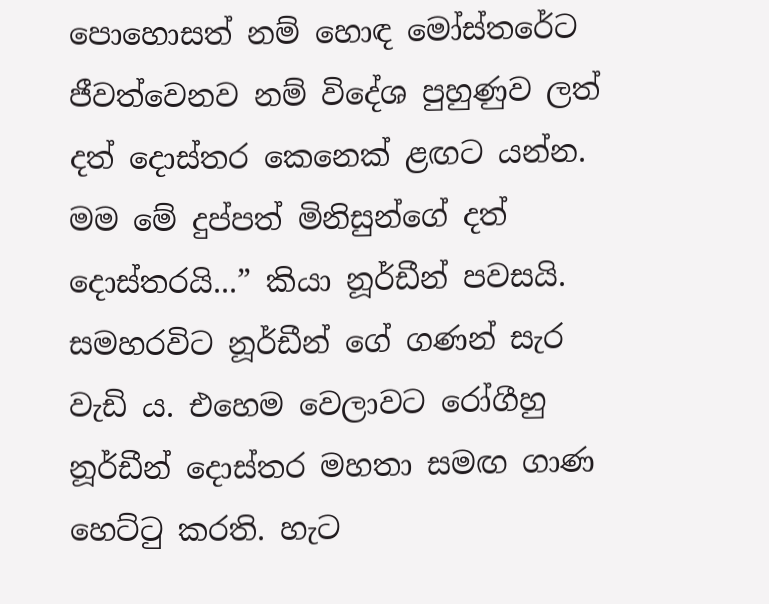පොහොසත් නම් හොඳ මෝස්තරේට ජීවත්වෙනව නම් විදේශ පුහුණුව ලත් දත් දොස්තර කෙනෙක් ළඟට යන්න. මම මේ දුප්පත් මිනිසුන්ගේ දත් දොස්තරයි...” කියා නූර්ඩීන් පවසයි.
සමහරවිට නූර්ඩීන් ගේ ගණන් සැර වැඩි ය. එහෙම වෙලාවට රෝගීහු නූර්ඩීන් දොස්තර මහතා සමඟ ගාණ හෙට්ටු කරති. හැට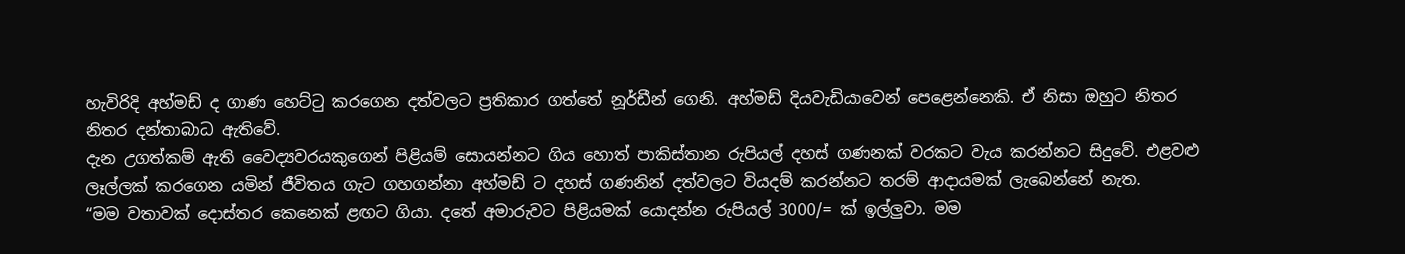හැවිරිදි අහ්මඩ් ද ගාණ හෙට්ටු කරගෙන දත්වලට ප්‍රතිකාර ගත්තේ නූර්ඩීන් ගෙනි. අහ්මඩ් දියවැඩියාවෙන් පෙළෙන්නෙකි. ඒ නිසා ඔහුට නිතර නිතර දන්තාබාධ ඇතිවේ.
දැන උගත්කම් ඇති වෛද්‍යවරයකුගෙන් පිළියම් සොයන්නට ගිය හොත් පාකිස්තාන රුපියල් දහස් ගණනක් වරකට වැය කරන්නට සිදුවේ. එළවළු ලෑල්ලක් කරගෙන යමින් ජීවිතය ගැට ගහගන්නා අහ්මඩ් ට දහස් ගණනින් දත්වලට වියදම් කරන්නට තරම් ආදායමක් ලැබෙන්නේ නැත.
“මම වතාවක් දොස්තර කෙනෙක් ළඟට ගියා. දතේ අමාරුවට පිළියමක් යොදන්න රුපියල් 3000/= ක් ඉල්ලුවා. මම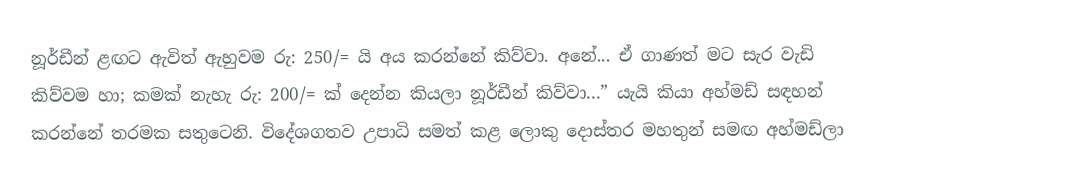නූර්ඩීන් ළඟට ඇවිත් ඇහුවම රු: 250/= යි අය කරන්නේ කිව්වා. අනේ... ඒ ගාණත් මට සැර වැඩි කිව්වම හා; කමක් නැහැ රු: 200/= ක් දෙන්න කියලා නූර්ඩීන් කිව්වා...” යැයි කියා අහ්මඩ් සඳහන් කරන්නේ තරමක සතුටෙනි. විදේශගතව උපාධි සමත් කළ ලොකු දොස්තර මහතුන් සමඟ අහ්මඩ්ලා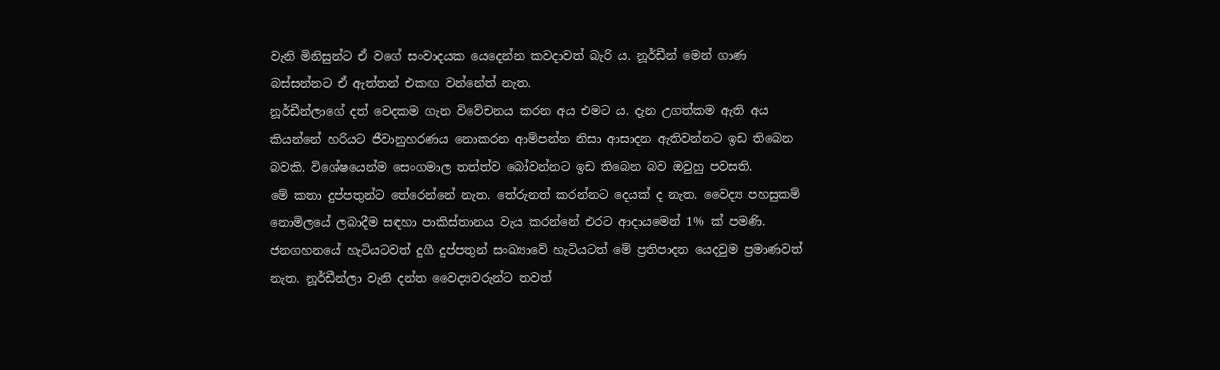වැනි මිනිසුන්ට ඒ වගේ සංවාදයක යෙදෙන්න කවදාවත් බැරි ය. නූර්ඩීන් මෙන් ගාණ බස්සන්නට ඒ ඇත්තන් එකඟ වන්නේත් නැත.
නූර්ඩීන්ලාගේ දත් වෙදකම ගැන විවේචනය කරන අය එමට ය. දැන උගත්කම ඇති අය කියන්නේ හරියට ජීවානුහරණය නොකරන ආම්පන්න නිසා ආසාදන ඇතිවන්නට ඉඩ තිබෙන බවකි. විශේෂයෙන්ම සෙංගමාල තත්ත්ව බෝවන්නට ඉඩ තිබෙන බව ඔවුහු පවසති.
මේ කතා දුප්පතුන්ට තේරෙන්නේ නැත. තේරුනත් කරන්නට දෙයක් ද නැත. වෛද්‍ය පහසුකම් නොමිලයේ ලබාදීම සඳහා පාකිස්තානය වැය කරන්නේ එරට ආදායමෙන් 1% ක් පමණි. ජනගහනයේ හැටියටවත් දුගී දුප්පතුන් සංඛ්‍යාවේ හැටියටත් මේ ප්‍රතිපාදන යෙදවුම ප්‍රමාණවත් නැත. නූර්ඩීන්ලා වැනි දන්ත වෛද්‍යවරුන්ට තවත්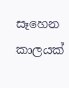සෑහෙන කාලයක්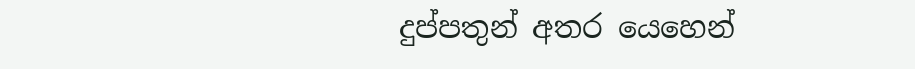දුප්පතුන් අතර යෙහෙන්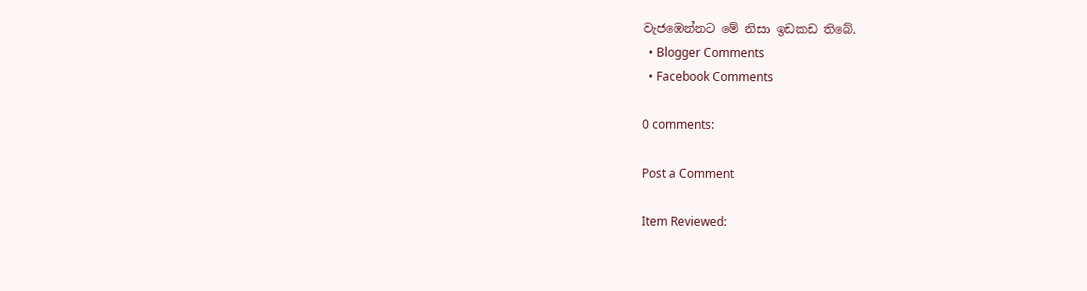වැජඹෙන්නට මේ නිසා ඉඩකඩ තිබේ.
  • Blogger Comments
  • Facebook Comments

0 comments:

Post a Comment

Item Reviewed: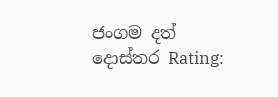ජංගම දත් දොස්තර Rating: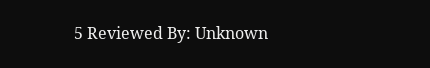5 Reviewed By: Unknown